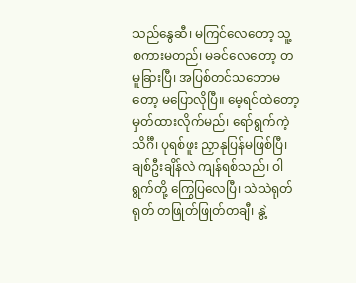သည်နွေဆီ၊ မကြင်လေတော့ သူ့စကားမတည်၊ မခင်လေတော့ တမူခြားပြီ၊ အပြစ်တင်သဘောမတော့ မပြောလိုပြီ။ မေ့ရင်ထဲတော့ မှတ်ထားလိုက်မည်၊ ရော်ရွက်ကဲ့သိင်္ဂီ၊ ပုရစ်ဖူး ညှာနုပြန်မဖြစ်ပြီ၊ ချစ်ဦးချိန်လဲ ကျန်ရစ်သည်၊ ဝါရွက်တို့ ကြွေပြလေပြီ၊ သဲသဲရုတ်ရုတ် တဖြုတ်ဖြုတ်တချီ၊ နွဲ့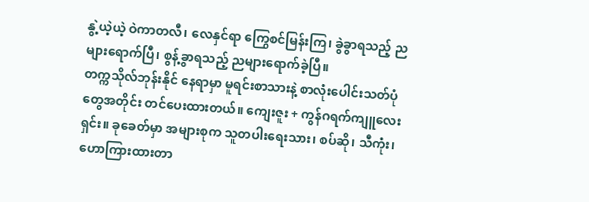နွဲ့ယဲ့ယဲ့ ဝဲကာတလီ၊ လေနှင်ရာ ကြွေစင်မြန်းကြ၊ ခွဲခွာရသည့် ညများရောက်ပြီ၊ စွန့်ခွာရသည့် ညများရောက်ခဲ့ပြီ။
တက္ကသိုလ်ဘုန်းနိုင် နေရာမှာ မူရင်းစာသားနဲ့ စာလုံးပေါင်းသတ်ပုံတွေအတိုင်း တင်ပေးထားတယ်။ ကျေးဇူး + ကွန်ဂရက်ကျူလေးရှင်း။ ခုခေတ်မှာ အများစုက သူတပါးရေးသား၊ စပ်ဆို၊ သီကုံး၊ ဟောကြားထားတာ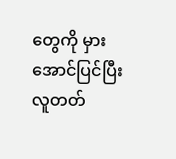တွေကို မှားအောင်ပြင်ပြီး လူတတ်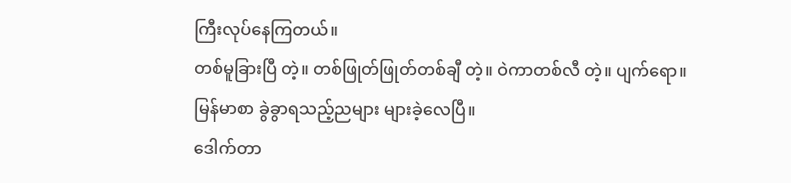ကြီးလုပ်နေကြတယ်။
တစ်မူခြားပြီ တဲ့။ တစ်ဖြုတ်ဖြုတ်တစ်ချီ တဲ့။ ဝဲကာတစ်လီ တဲ့။ ပျက်ရော။
မြန်မာစာ ခွဲခွာရသည့်ညများ များခဲ့လေပြီ။
ဒေါက်တာ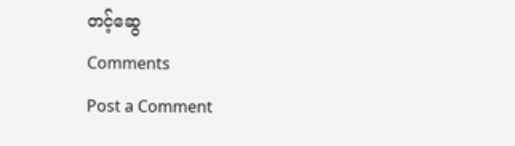တင့်ဆွေ
Comments
Post a Comment